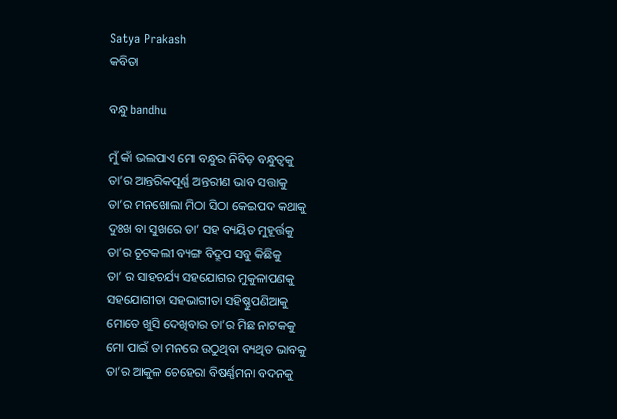Satya Prakash
କବିତା

ବନ୍ଧୁ bandhu

ମୁଁ କାଁ ଭଲପାଏ ମୋ ବନ୍ଧୁର ନିବିଡ଼ ବନ୍ଧୁତ୍ଵକୁ
ତା’ର ଆନ୍ତରିକପୂର୍ଣ୍ଣ ଅନ୍ତରୀଣ ଭାବ ସତ୍ତାକୁ
ତା’ର ମନଖୋଲା ମିଠା ସିଠା କେଇପଦ କଥାକୁ
ଦୁଃଖ ବା ସୁଖରେ ତା’ ସହ ବ୍ୟୟିତ ମୁହୂର୍ତ୍ତକୁ
ତା’ର ଚୂଟକଲୀ ବ୍ୟଙ୍ଗ ବିଦ୍ରୂପ ସବୁ କିଛିକୁ
ତା’ ର ସାହଚର୍ଯ୍ୟ ସହଯୋଗର ମୁକୁଳାପଣକୁ
ସହଯୋଗୀତା ସହଭାଗୀତା ସହିଷ୍ଣୁପଣିଆକୁ
ମୋତେ ଖୁସି ଦେଖିବାର ତା’ର ମିଛ ନାଟକକୁ
ମୋ ପାଇଁ ତା ମନରେ ଉଠୁଥିବା ବ୍ୟଥିତ ଭାବକୁ
ତା’ର ଆକୁଳ ଚେହେରା ବିଷର୍ଣ୍ଣମନା ବଦନକୁ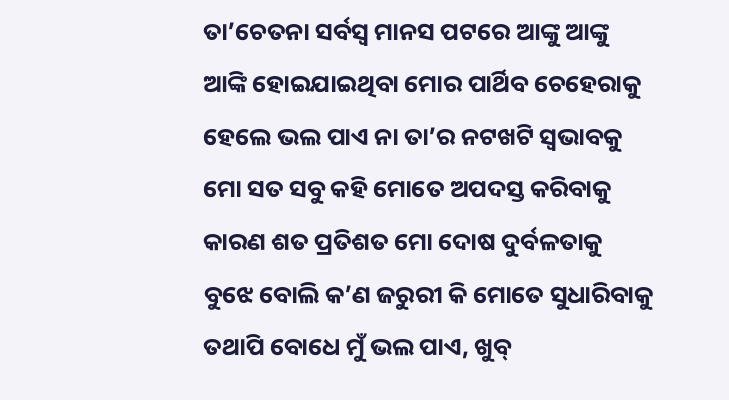ତା’ଚେତନା ସର୍ବସ୍ଵ ମାନସ ପଟରେ ଆଙ୍କୁ ଆଙ୍କୁ
ଆଙ୍କି ହୋଇଯାଇଥିବା ମୋର ପାର୍ଥିବ ଚେହେରାକୁ
ହେଲେ ଭଲ ପାଏ ନା ତା’ର ନଟଖଟି ସ୍ଵଭାବକୁ
ମୋ ସତ ସବୁ କହି ମୋତେ ଅପଦସ୍ତ କରିବାକୁ
କାରଣ ଶତ ପ୍ରତିଶତ ମୋ ଦୋଷ ଦୁର୍ବଳତାକୁ
ବୁଝେ ବୋଲି କ’ଣ ଜରୁରୀ କି ମୋତେ ସୁଧାରିବାକୁ
ତଥାପି ବୋଧେ ମୁଁ ଭଲ ପାଏ, ଖୁବ୍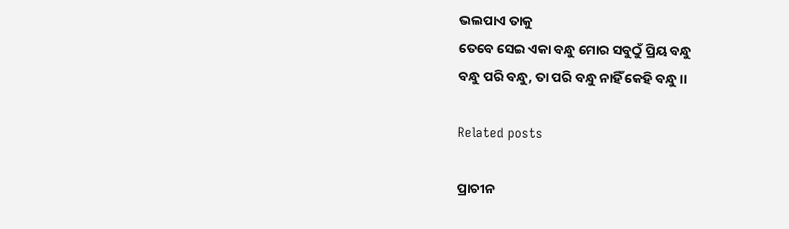ଭଲପାଏ ତାକୁ
ତେବେ ସେଇ ଏକା ବନ୍ଧୁ ମୋର ସବୁଠୁଁ ପ୍ରିୟ ବନ୍ଧୁ
ବନ୍ଧୁ ପରି ବନ୍ଧୁ, ତା ପରି ବନ୍ଧୁ ନାହିଁ କେହି ବନ୍ଧୁ।।

Related posts

ପ୍ରାଚୀନ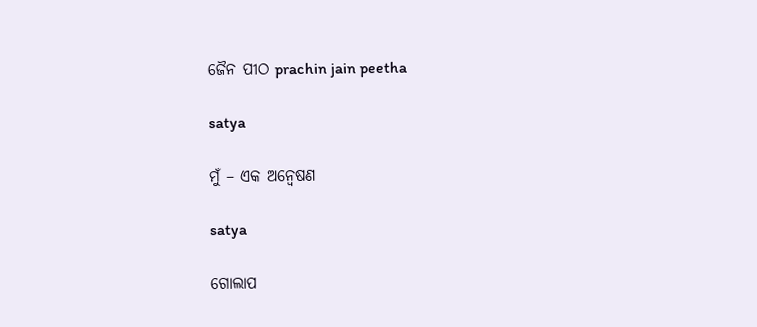ଜୈନ ପୀଠ prachin jain peetha

satya

ମୁଁ – ଏକ ଅନ୍ୱେଷଣ

satya

ଗୋଲାପ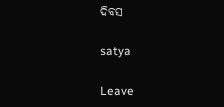ଦିବସ

satya

Leave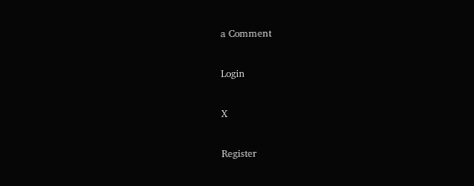a Comment

Login

X

Register